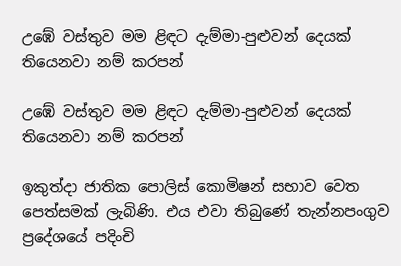උඹේ වස්තුව මම ළිඳට දැම්මා-පුළුවන් දෙයක් තියෙනවා නම් කරපන්

උඹේ වස්තුව මම ළිඳට දැම්මා-පුළුවන් දෙයක් තියෙනවා නම් කරපන්

ඉකුත්දා ජාතික පොලිස් කොමිෂන් සභාව වෙත පෙත්සමක් ලැබිණි. එය එවා තිබුණේ තැන්නපංගුව ප්‍රදේශයේ පදිංචි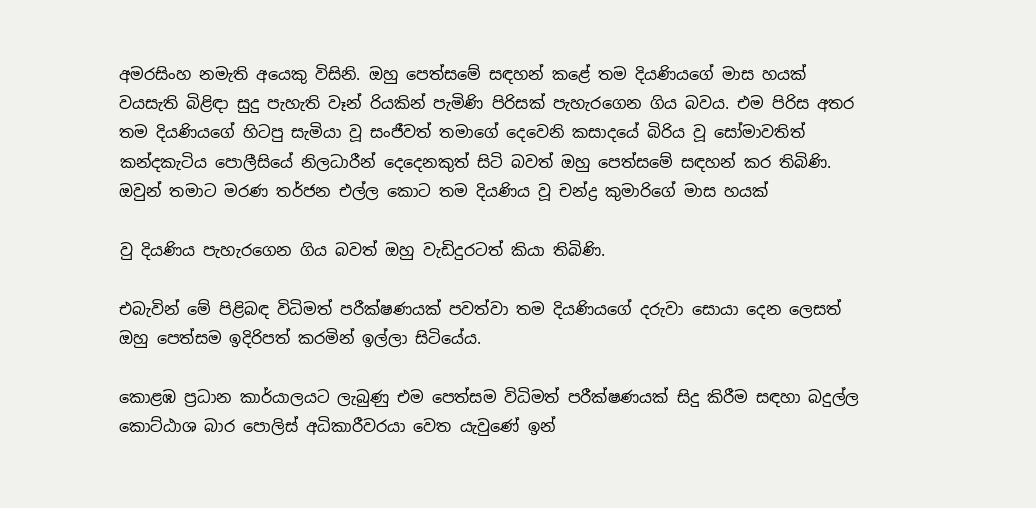අමරසිංහ නමැති අයෙකු විසිනි. ඔහු පෙත්සමේ සඳහන් කළේ තම දියණියගේ මාස හයක් වයසැති බිළිඳා සුදු පැහැති වෑන් රියකින් පැමිණි පිරිසක් පැහැරගෙන ගිය බවය. එම පිරිස අතර තම දියණියගේ හිටපු සැමියා වූ සංජීවත් තමාගේ දෙවෙනි කසාදයේ බිරිය වූ සෝමාවතිත් කන්දකැටිය පොලීසියේ නිලධාරීන් දෙදෙනකුත් සිටි බවත් ඔහු පෙත්සමේ සඳහන් කර තිබිණි. ඔවුන් තමාට මරණ තර්ජන එල්ල කොට තම දියණිය වූ චන්ද්‍ර කුමාරිගේ මාස හයක්

වු දියණිය පැහැරගෙන ගිය බවත් ඔහු වැඩිදුරටත් කියා තිබිණි.

එබැවින් මේ පිළිබඳ විධිමත් පරීක්ෂණයක් පවත්වා තම දියණියගේ දරුවා සොයා දෙන ලෙසත් ඔහු පෙත්සම ඉදිරිපත් කරමින් ඉල්ලා සිටියේය.

කොළඹ ප්‍රධාන කාර්යාලයට ලැබුණු එම පෙත්සම විධිමත් පරීක්ෂණයක් සිදු කිරීම සඳහා බදුල්ල කොට්ඨාශ බාර පොලිස් අධිකාරීවරයා වෙත යැවුණේ ඉන්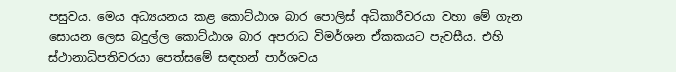පසුවය. මෙය අධ්‍යයනය කළ කොට්ඨාශ බාර පොලිස් අධිකාරීවරයා වහා මේ ගැන සොයන ලෙස බදුල්ල කොට්ඨාශ බාර අපරාධ විමර්ශන ඒකකයට පැවසීය. එහි ස්ථානාධිපතිවරයා පෙත්සමේ සඳහන් පාර්ශවය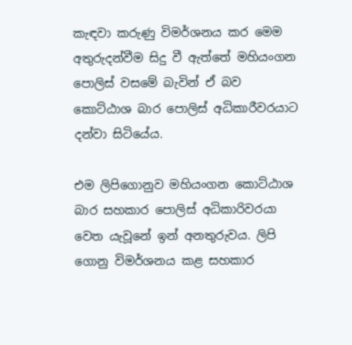කැඳවා කරුණු විමර්ශනය කර මෙම අතුරුදන්වීම සිදු වී ඇත්තේ මහියංගන පොලිස් වසමේ බැවින් ඒ බව කොට්ඨාශ බාර පොලිස් අධිකාරීවරයාට දන්වා සිටියේය.

එම ලිපිගොනුව මහියංගන කොට්ඨාශ බාර සහකාර පොලිස් අධිකාරිවරයා වෙත යැවූනේ ඉන් අනතුරුවය. ලිපි ගොනු විමර්ශනය කළ සහකාර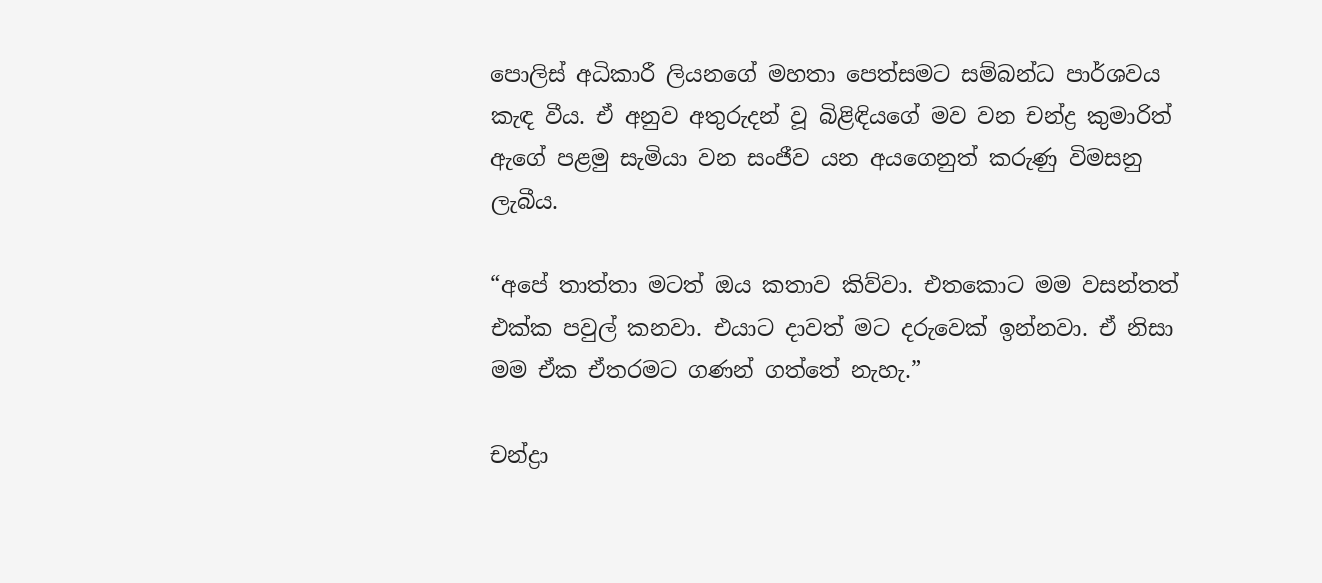පොලිස් අධිකාරී ලියනගේ මහතා පෙත්සමට සම්බන්ධ පාර්ශවය කැඳ වීය. ඒ අනුව අතුරුදන් වූ බිළිඳියගේ මව වන චන්ද්‍ර කුමාරිත් ඇගේ පළමු සැමියා වන සංජීව යන අයගෙනුත් කරුණු විමසනු ලැබීය.

“අපේ තාත්තා මටත් ඔය කතාව කිව්වා. එතකොට මම වසන්තත් එක්ක පවුල් කනවා. එයාට දාවත් මට දරුවෙක් ඉන්නවා. ඒ නිසා මම ඒක ඒතරමට ගණන් ගත්තේ නැහැ.”

චන්ද්‍රා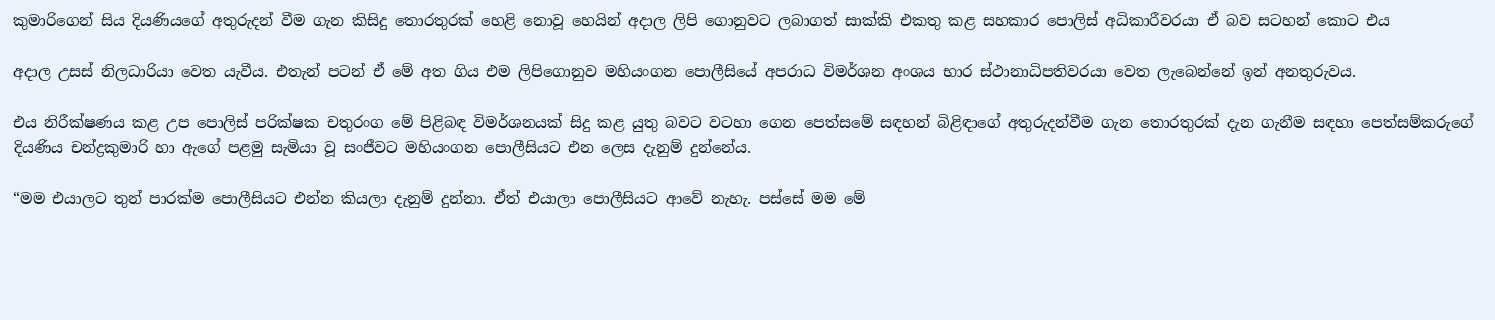කුමාරිගෙන් සිය දියණියගේ අතුරුදන් වීම ගැන කිසිදු තොරතුරක් හෙළි නොවූ හෙයින් අදාල ලිපි ගොනුවට ලබාගත් සාක්කි එකතු කළ සහකාර පොලිස් අධිකාරීවරයා ඒ බව සටහන් කොට එය

අදාල උසස් නිලධාරියා වෙත යැවීය. එතැන් පටන් ඒ මේ අත ගිය එම ලිපිගොනුව මහියංගන පොලීසියේ අපරාධ විමර්ශන අංශය භාර ස්ථානාධිපතිවරයා වෙත ලැබෙන්නේ ඉන් අනතුරුවය.

එය නිරීක්ෂණය කළ උප පොලිස් පරික්ෂක චතුරංග මේ පිළිබඳ විමර්ශනයක් සිදු කළ යුතු බවට වටහා ගෙන පෙත්සමේ සඳහන් බිළිඳාගේ අතුරුදන්වීම ගැන තොරතුරක් දැන ගැනීම සඳහා පෙත්සම්කරුගේ දියණිය චන්ද්‍රකුමාරි හා ඇගේ පළමු සැමියා වූ සංජීවට මහියංගන පොලීසියට එන ලෙස දැනුම් දුන්නේය.

“මම එයාලට තුන් පාරක්ම පොලීසියට එන්න කියලා දැනුම් දුන්නා. ඒත් එයාලා පොලීසියට ආවේ නැහැ. පස්සේ මම මේ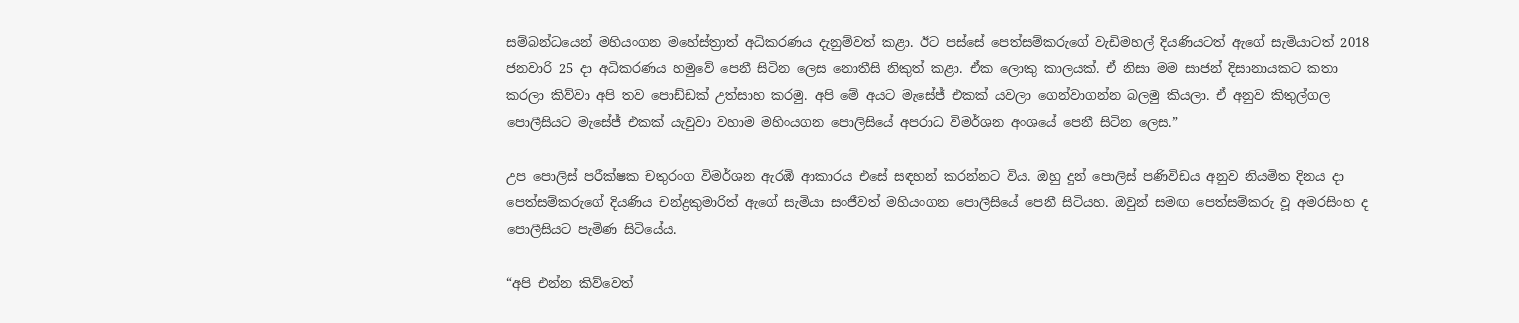සම්බන්ධයෙන් මහියංගන මහේස්ත්‍රාත් අධිකරණය දැනුම්වත් කළා. ඊට පස්සේ පෙත්සම්කරුගේ වැඩිමහල් දියණියටත් ඇගේ සැමියාටත් 2018 ජනවාරි 25 දා අධිකරණය හමුවේ පෙනී සිටින ලෙස නොතීසි නිකුත් කළා. ඒක ලොකු කාලයක්. ඒ නිසා මම සාජන් දිසානායකට කතා කරලා කිව්වා අපි තව පොඩ්ඩක් උත්සාහ කරමු. අපි මේ අයට මැසේජ් එකක් යවලා ගෙන්වාගන්න බලමු කියලා. ඒ අනුව කිතුල්ගල පොලීසියට මැසේජ් එකක් යැවුවා වහාම මහිංයගන පොලිසියේ අපරාධ විමර්ශන අංශයේ පෙනී සිටින ලෙස.”

උප පොලිස් පරීක්ෂක චතුරංග විමර්ශන ඇරඹි ආකාරය එසේ සඳහන් කරන්නට විය. ඔහු දුන් පොලිස් පණිවිඩය අනුව නියමිත දිනය දා පෙත්සම්කරුගේ දියණිය චන්ද්‍රකුමාරිත් ඇගේ සැමියා සංජීවත් මහියංගන පොලීසියේ පෙනී සිටියහ. ඔවුන් සමඟ පෙත්සම්කරු වූ අමරසිංහ ද පොලීසියට පැමිණ සිටියේය.

“අපි එන්න කිව්වෙත්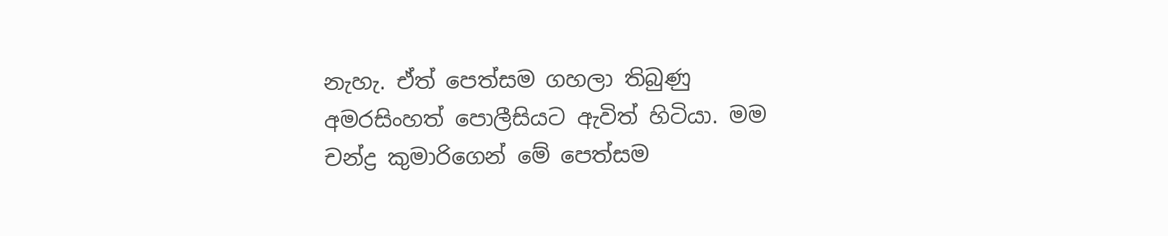නැහැ. ඒත් පෙත්සම ගහලා තිබුණු අමරසිංහත් පොලීසියට ඇවිත් හිටියා. මම චන්ද්‍ර කුමාරිගෙන් මේ පෙත්සම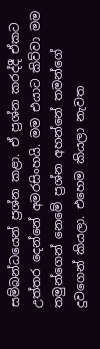සම්බන්ධයෙන් ප්‍රශ්න කළා. ඒ ප්‍රශ්න කරද්දී ඒකට උත්තර දෙන්නේ අමරසිංහයි. මම එයාට කිව්වා මම තමුන්ගෙන් නෙමේ ප්‍රශ්න අහන්නේ තමන්ගේ දුවගෙන් කියලා. එහෙම කියලා නැවත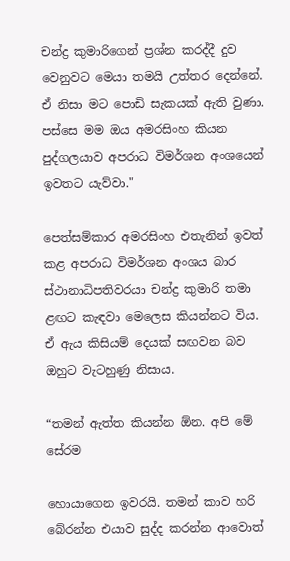චන්ද්‍ර කුමාරිගෙන් ප්‍රශ්න කරද්දී දුව වෙනුවට මෙයා තමයි උත්තර දෙන්නේ. ඒ නිසා මට පොඩි සැකයක් ඇති වුණා. පස්සෙ මම ඔය අමරසිංහ කියන පුද්ගලයාව අපරාධ විමර්ශන අංශයෙන් ඉවතට යැව්වා."

පෙත්සම්කාර අමරසිංහ එතැනින් ඉවත් කළ අපරාධ විමර්ශන අංශය බාර ස්ථානාධිපතිවරයා චන්ද්‍ර කුමාරි තමා ළඟට කැඳවා මෙලෙස කියන්නට විය. ඒ ඇය කිසියම් දෙයක් සඟවන බව ඔහුට වැටහුණු නිසාය.

“තමන් ඇත්ත කියන්න ඕන. අපි මේ සේරම

හොයාගෙන ඉවරයි. තමන් කාව හරි බේරන්න එයාව සුද්ද කරන්න ආවොත්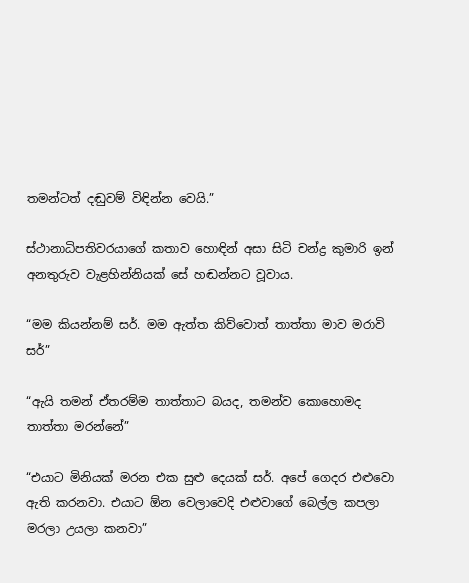තමන්ටත් දඬුවම් විඳින්න වෙයි.”

ස්ථානාධිපතිවරයාගේ කතාව හොඳින් අසා සිටි චන්ද්‍ර කුමාරි ඉන් අනතුරුව වැළහින්නියක් සේ හඬන්නට වූවාය.

“මම කියන්නම් සර්. මම ඇත්ත කිව්වොත් තාත්තා මාව මරාවි සර්”

“ඇයි තමන් ඒතරම්ම තාත්තාට බයද, තමන්ව කොහොමද තාත්තා මරන්නේ”

“එයාට මිනියක් මරන එක සුළු දෙයක් සර්. අපේ ගෙදර එළුවො ඇති කරනවා. එයාට ඕන වෙලාවෙදි එළුවාගේ බෙල්ල කපලා මරලා උයලා කනවා”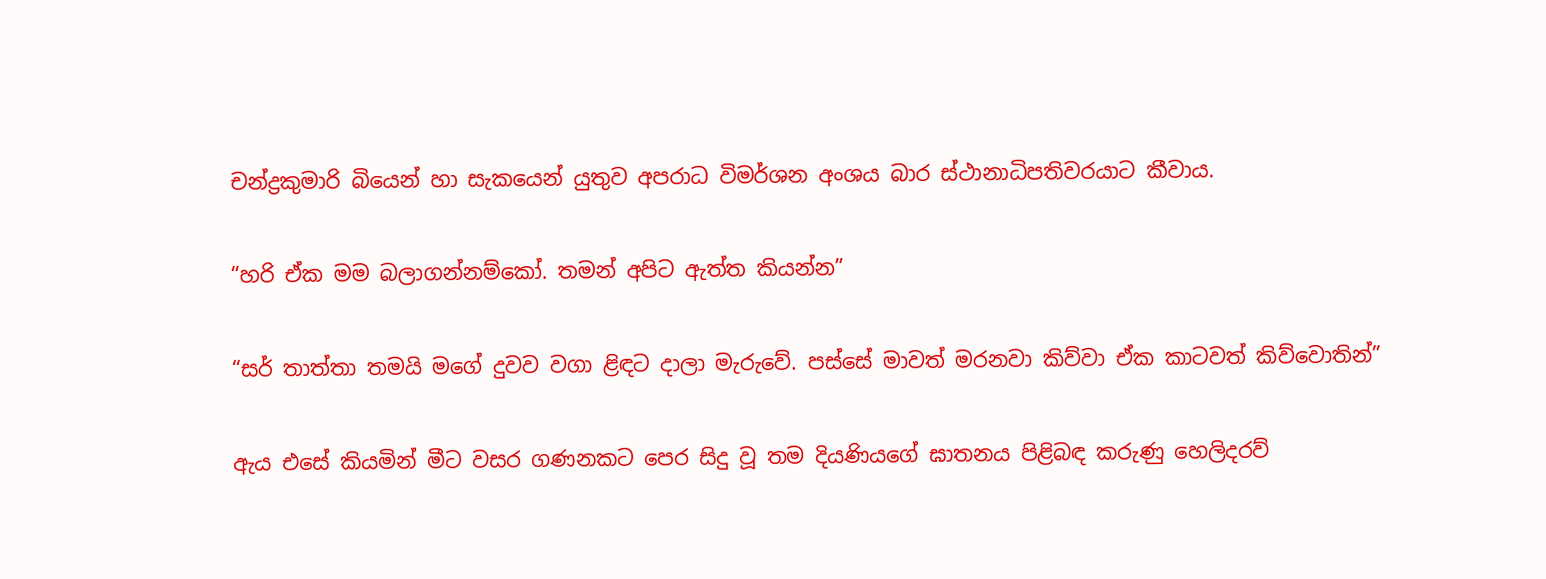චන්ද්‍රකුමාරි බියෙන් හා සැකයෙන් යුතුව අපරාධ විමර්ශන අංශය බාර ස්ථානාධිපතිවරයාට කීවාය.

“හරි ඒක මම බලාගන්නම්කෝ. තමන් අපිට ඇත්ත කියන්න”

“සර් තාත්තා තමයි මගේ දුවව වගා ළිඳට දාලා මැරුවේ. පස්සේ මාවත් මරනවා කිව්වා ඒක කාටවත් කිව්වොතින්”

ඇය එසේ කියමින් මීට වසර ගණනකට පෙර සිදු වූ තම දියණියගේ ඝාතනය පිළිබඳ කරුණු හෙලිදරව්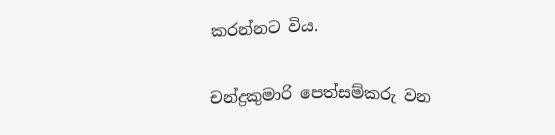කරන්නට විය.

චන්ද්‍රකුමාරි පෙත්සම්කරු වන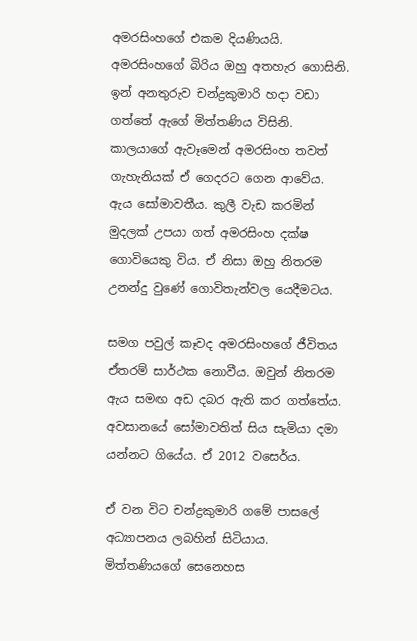අමරසිංහගේ එකම දියණියයි. අමරසිංහගේ බිරිය ඔහු අතහැර ගොසිනි. ඉන් අනතුරුව චන්ද්‍රකුමාරි හදා වඩා ගත්තේ ඇගේ මිත්තණිය විසිනි. කාලයාගේ ඇවෑමෙන් අමරසිංහ තවත් ගැහැනියක් ඒ ගෙදරට ගෙන ආවේය. ඇය සෝමාවතීය. කුලී වැඩ කරමින් මුදලක් උපයා ගත් අමරසිංහ දක්ෂ ගොවියෙකු විය. ඒ නිසා ඔහු නිතරම උනන්දු වුණේ ගොවිතැන්වල යෙදීමටය.

සමග පවුල් කෑවද අමරසිංහගේ ජීවිතය ඒතරම් සාර්ථක නොවීය. ඔවුන් නිතරම ඇය සමඟ අඩ දබර ඇති කර ගත්තේය. අවසානයේ සෝමාවතිත් සිය සැමියා දමා යන්නට ගියේය. ඒ 2012 වසෙර්ය.

ඒ වන විට චන්ද්‍රකුමාරි ගමේ පාසලේ අධ්‍යාපනය ලබහින් සිටියාය. මිත්තණියගේ සෙනෙහස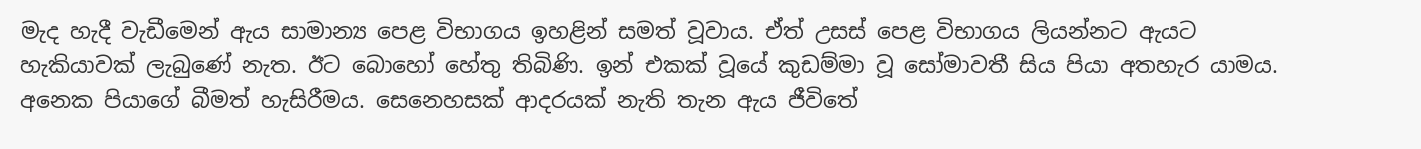මැද හැදී වැඩීමෙන් ඇය සාමාන්‍ය පෙළ විභාගය ඉහළින් සමත් වූවාය. ඒත් උසස් පෙළ විභාගය ලියන්නට ඇයට හැකියාවක් ලැබුණේ නැත. ඊට බොහෝ හේතු තිබිණි. ඉන් එකක් වූයේ කුඩම්මා වූ සෝමාවතී සිය පියා අතහැර යාමය. අනෙක පියාගේ බීමත් හැසිරීමය. සෙනෙහසක් ආදරයක් නැති තැන ඇය ජීවිතේ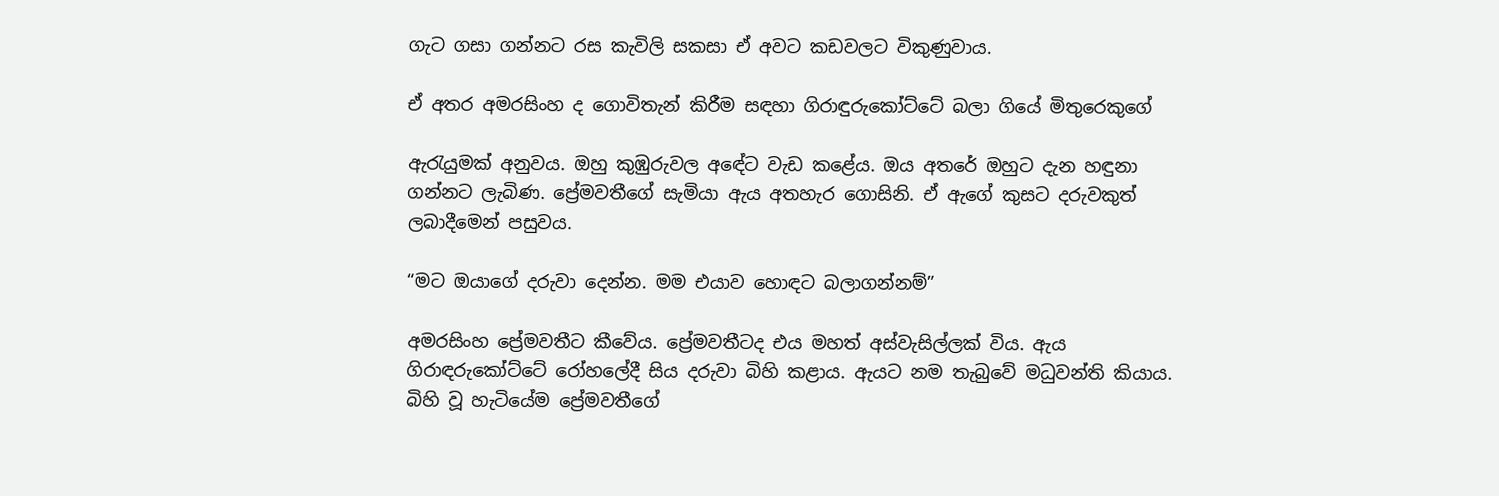ගැට ගසා ගන්නට රස කැවිලි සකසා ඒ අවට කඩවලට විකුණුවාය.

ඒ අතර අමරසිංහ ද ගොවිතැන් කිරීම සඳහා ගිරාඳුරුකෝට්ටේ බලා ගියේ මිතුරෙකුගේ

ඇරැයුමක් අනුවය. ඔහු කුඹුරුවල අඳේට වැඩ කළේය. ඔය අතරේ ඔහුට දැන හඳුනා ගන්නට ලැබිණ. ප්‍රේමවතීගේ සැමියා ඇය අතහැර ගොසිනි. ඒ ඇගේ කුසට දරුවකුත් ලබාදීමෙන් පසුවය.

“මට ඔයාගේ දරුවා දෙන්න. මම එයාව හොඳට බලාගන්නම්”

අමරසිංහ ප්‍රේමවතීට කීවේය. ප්‍රේමවතීටද එය මහත් අස්වැසිල්ලක් විය. ඇය ගිරාඳරුකෝට්ටේ රෝහලේදී සිය දරුවා බිහි කළාය. ඇයට නම තැබුවේ මධුවන්ති කියාය. බිහි වූ හැටියේම ප්‍රේමවතීගේ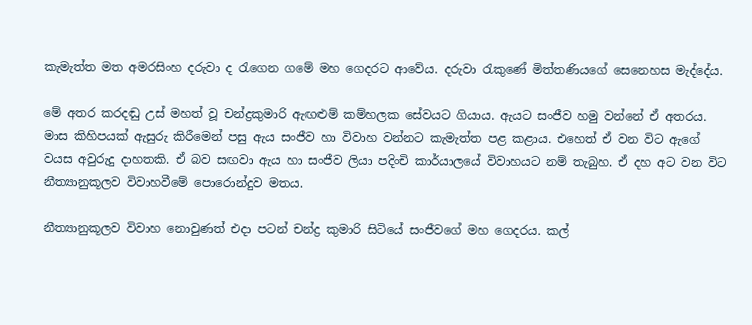කැමැත්ත මත අමරසිංහ දරුවා ද රැගෙන ගමේ මහ ගෙදරට ආවේය. දරුවා රැකුණේ මිත්තණියගේ සෙනෙහස මැද්දේය.

මේ අතර කරදඬු උස් මහත් වූ චන්ද්‍රකුමාරි ඇඟළුම් කම්හලක සේවයට ගියාය. ඇයට සංජීව හමු වන්නේ ඒ අතරය. මාස කිහිපයක් ඇසුරු කිරීමෙන් පසු ඇය සංජීව හා විවාහ වන්නට කැමැත්ත පළ කළාය. එහෙත් ඒ වන විට ඇගේ වයස අවුරුදු දාහතකි. ඒ බව සඟවා ඇය හා සංජීව ලියා පදිංචි කාර්යාලයේ විවාහයට නම් තැබුහ. ඒ දහ අට වන විට නීත්‍යානුකූලව විවාහවීමේ පොරොන්දුව මතය.

නීත්‍යානුකූලව විවාහ නොවුණත් එදා පටන් චන්ද්‍ර කුමාරි සිටියේ සංජීවගේ මහ ගෙදරය. කල්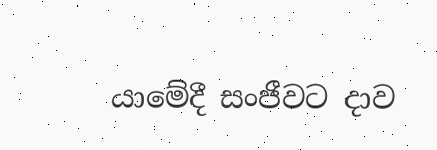යාමේදී සංජීවට දාව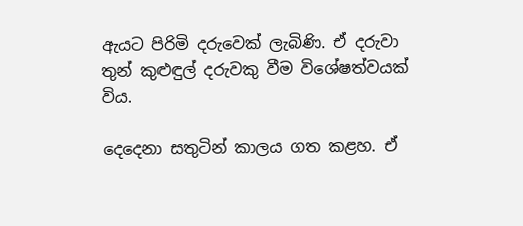ඇයට පිරිමි දරුවෙක් ලැබිණි. ඒ දරුවා තුන් කුළුඳුල් දරුවකු වීම විශේෂත්වයක් විය.

දෙදෙනා සතුටින් කාලය ගත කළහ. ඒ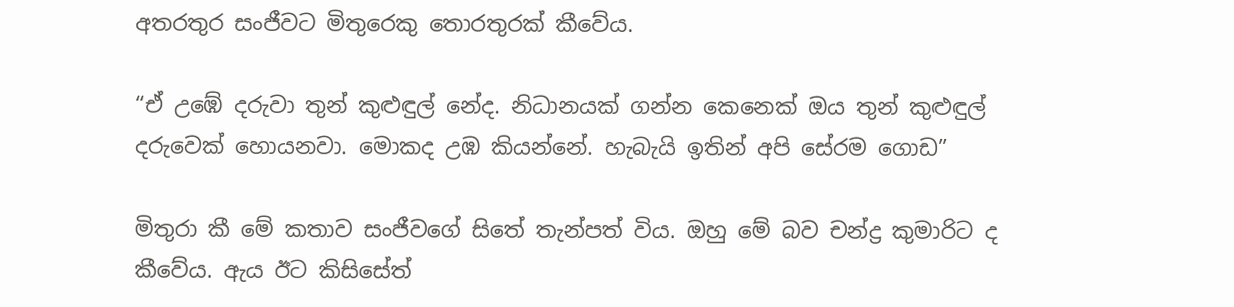අතරතුර සංජීවට මිතුරෙකු තොරතුරක් කීවේය.

“ඒ උඹේ දරුවා තුන් කුළුඳුල් නේද. නිධානයක් ගන්න කෙනෙක් ඔය තුන් කුළුඳුල් දරුවෙක් හොයනවා. මොකද උඹ කියන්නේ. හැබැයි ඉතින් අපි සේරම ගොඩ”

මිතුරා කී මේ කතාව සංජීවගේ සිතේ තැන්පත් විය. ඔහු මේ බව චන්ද්‍ර කුමාරිට ද කීවේය. ඇය ඊට කිසිසේත්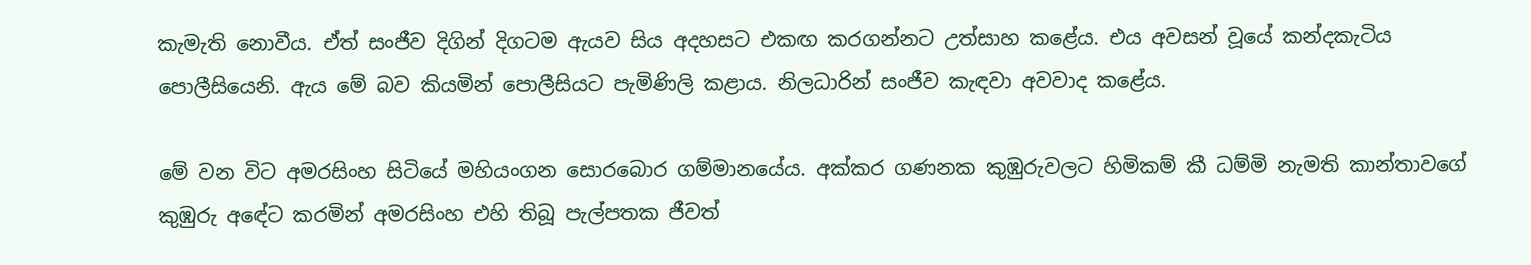කැමැති නොවීය. ඒත් සංජීව දිගින් දිගටම ඇයව සිය අදහසට එකඟ කරගන්නට උත්සාහ කළේය. එය අවසන් වූයේ කන්දකැටිය පොලීසියෙනි. ඇය මේ බව කියමින් පොලීසියට පැමිණිලි කළාය. නිලධාරින් සංජීව කැඳවා අවවාද කළේය.

මේ වන විට අමරසිංහ සිටියේ මහියංගන සොරබොර ගම්මානයේය. අක්කර ගණනක කුඹුරුවලට හිමිකම් කී ධම්මි නැමති කාන්තාවගේ කුඹුරු අඳේට කරමින් අමරසිංහ එහි තිබූ පැල්පතක ජීවත්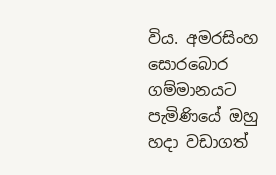විය. අමරසිංහ සොරබොර ගම්මානයට පැමිණියේ ඔහු හදා වඩාගත්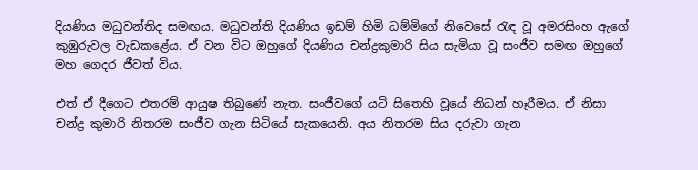දියණිය මධුවන්තිද සමඟය. මධුවන්ති දියණිය ඉඩම් හිමි ධම්මිගේ නිවෙසේ රැඳ වූ අමරසිංහ ඇගේ කුඹුරුවල වැඩකළේය. ඒ වන විට ඔහුගේ දියණිය චන්ද්‍රකුමාරි සිය සැමියා වූ සංජීව සමඟ ඔහුගේ මහ ගෙදර ජීවත් විය.

එත් ඒ දීගෙට එතරම් ආයුෂ තිබුණේ නැත. සංජීවගේ යටි සිතෙහි වූයේ නිධන් හෑරීමය. ඒ නිසා චන්ද්‍ර කුමාරි නිතරම සංජීව ගැන සිටියේ සැකයෙනි. අය නිතරම සිය දරුවා ගැන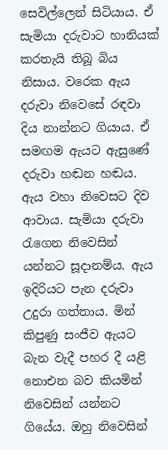සෙවිල්ලෙන් සිටියාය. ඒ සැමියා දරුවාට හානියක් කරතැයි තිබූ බිය නිසාය. වරෙක ඇය දරුවා නිවෙසේ රඳවා දිය නාන්නට ගියාය. ඒ සමඟම ඇයට ඇසුණේ දරුවා හඬන හඬය. ඇය වහා නිවෙසට දිව ආවාය. සැමියා දරුවා රැගෙන නිවෙසින් යන්නට සූදානම්ය. ඇය ඉදිරියට පැන දරුවා උදුරා ගත්තාය. මින් කිපුණු සංජීව ඇයට බැන වැදී පහර දී යළි නොඑන බව කියමින් නිවෙසින් යන්නට ගියේය. ඔහු නිවෙසින්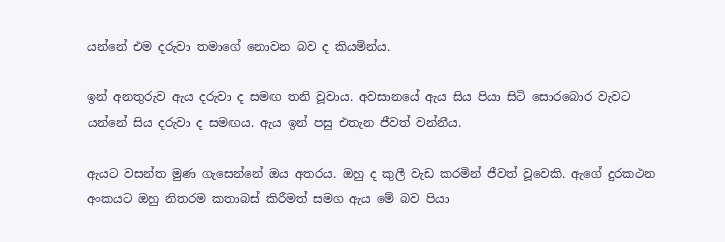යන්නේ එම දරුවා තමාගේ නොවන බව ද කියමින්ය.

ඉන් අනතුරුව ඇය දරුවා ද සමඟ තනි වූවාය. අවසානයේ ඇය සිය පියා සිටි සොරබොර වැවට යන්නේ සිය දරුවා ද සමඟය. ඇය ඉන් පසු එතැන ජීවත් වන්නීය.

ඇයට වසන්ත මුණ ගැසෙන්නේ ඔය අතරය. ඔහු ද කුලී වැඩ කරමින් ජීවත් වූවෙකි. ඇගේ දුරකථන අංකයට ඔහු නිතරම කතාබස් කිරීමත් සමග ඇය මේ බව පියා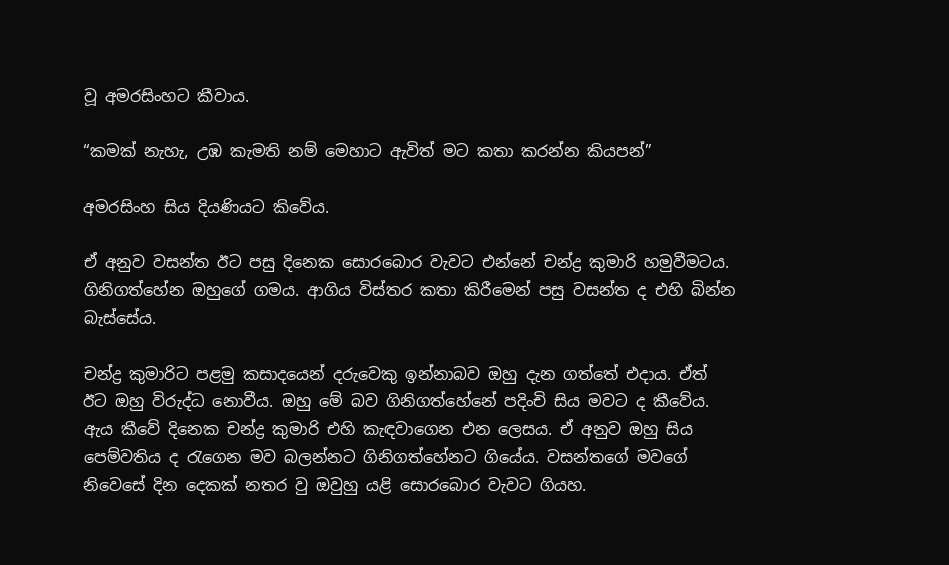වූ අමරසිංහට කීවාය.

“කමක් නැහැ, උඹ කැමති නම් මෙහාට ඇවිත් මට කතා කරන්න කියපන්”

අමරසිංහ සිය දියණියට කිවේය.

ඒ අනුව වසන්ත ඊට පසු දිනෙක සොරබොර වැවට එන්නේ චන්ද්‍ර කුමාරි හමුවීමටය. ගිනිගත්හේන ඔහුගේ ගමය. ආගිය විස්තර කතා කිරීමෙන් පසු වසන්ත ද එහි බින්න බැස්සේය.

චන්ද්‍ර කුමාරිට පළමු කසාදයෙන් දරුවෙකු ඉන්නාබව ඔහු දැන ගත්තේ එදාය. ඒත් ඊට ඔහු විරුද්ධ නොවීය. ඔහු මේ බව ගිනිගත්හේනේ පදිංචි සිය මවට ද කීවේය. ඇය කීවේ දිනෙක චන්ද්‍ර කුමාරි එහි කැඳවාගෙන එන ලෙසය. ඒ අනුව ඔහු සිය පෙම්වතිය ද රැගෙන මව බලන්නට ගිනිගත්හේනට ගියේය. වසන්තගේ මවගේ නිවෙසේ දින දෙකක් නතර වු ඔවුහු යළි සොරබොර වැවට ගියහ.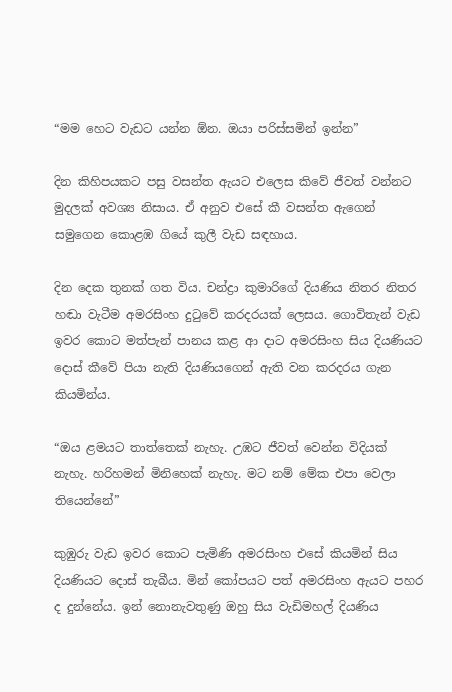“මම හෙට වැඩට යන්න ඕන. ඔයා පරිස්සමින් ඉන්න”

දින කිහිපයකට පසු වසන්ත ඇයට එලෙස කිවේ ජීවත් වන්නට මුදලක් අවශ්‍ය නිසාය. ඒ අනුව එසේ කී වසන්ත ඇගෙන් සමුගෙන කොළඹ ගියේ කුලී වැඩ සඳහාය.

දින දෙක තුනක් ගත විය. චන්ද්‍රා කුමාරිගේ දියණිය නිතර නිතර හඬා වැටීම අමරසිංහ දුටුවේ කරදරයක් ලෙසය. ගොවිතැන් වැඩ ඉවර කොට මත්පැන් පානය කළ ආ දාට අමරසිංහ සිය දියණියට දොස් කීවේ පියා නැති දියණියගෙන් ඇති වන කරදරය ගැන කියමින්ය.

“ඔය ළමයට තාත්තෙක් නැහැ. උඹට ජීවත් වෙන්න විදියක් නැහැ. හරිහමන් මිනිහෙක් නැහැ. මට නම් මේක එපා වෙලා තියෙන්නේ”

කුඹුරු වැඩ ඉවර කොට පැමිණි අමරසිංහ එසේ කියමින් සිය දියණියට දොස් තැබීය. මින් කෝපයට පත් අමරසිංහ ඇයට පහර ද දුන්නේය. ඉන් නොනැවතුණු ඔහු සිය වැඩිමහල් දියණිය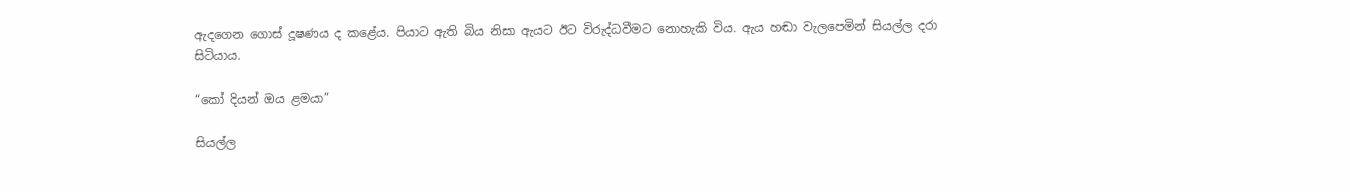ඇදගෙන ගොස් දූෂණය ද කළේය. පියාට ඇති බිය නිසා ඇයට ඊට විරුද්ධවීමට නොහැකි විය. ඇය හඬා වැලපෙමින් සියල්ල දරා සිටියාය.

“කෝ දියන් ඔය ළමයා”

සියල්ල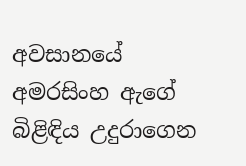අවසානයේ අමරසිංහ ඇගේ බිළිඳිය උදුරාගෙන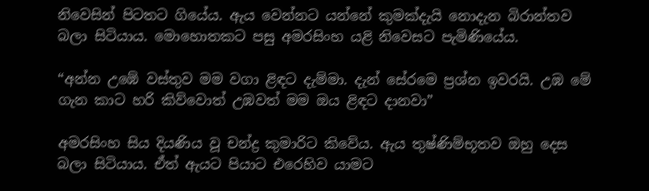නිවෙසින් පිටතට ගියේය. ඇය වෙන්නට යන්නේ කුමක්දැයි නොදැන බිරාන්තව බලා සිටියාය. මොහොතකට පසු අමරසිංහ යළි නිවෙසට පැමිණියේය.

“අන්න උඹේ වස්තුව මම වගා ළිඳට දැම්මා. දැන් සේරමෙ ප්‍රශ්න ඉවරයි. උඹ මේ ගැන කාට හරි කිව්වොත් උඹවත් මම ඔය ළිඳට දානවා”

අමරසිංහ සිය දියණිය වූ චන්ද්‍ර කුමාරිට කිවේය. ඇය තුෂ්ණිම්භූතව ඔහු දෙස බලා සිටියාය. ඒත් ඇයට පියාට එරෙහිව යාමට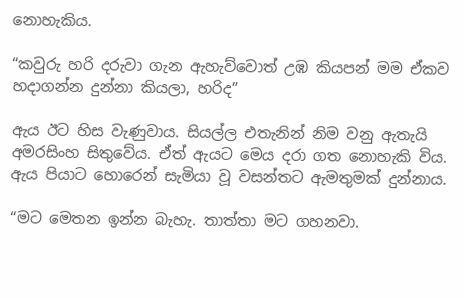නොහැකිය.

“කවුරු හරි දරුවා ගැන ඇහැව්වොත් උඹ කියපන් මම ඒකව හදාගන්න දුන්නා කියලා, හරිද”

ඇය ඊට හිස වැණුවාය. සියල්ල එතැනින් නිම වනු ඇතැයි අමරසිංහ සිතුවේය. ඒත් ඇයට මෙය දරා ගත නොහැකි විය. ඇය පියාට හොරෙන් සැමියා වූ වසන්තට ඇමතුමක් දුන්නාය.

“මට මෙතන ඉන්න බැහැ. තාත්තා මට ගහනවා.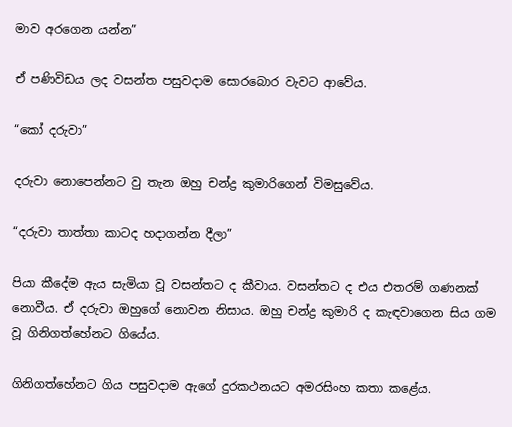මාව අරගෙන යන්න”

ඒ පණිවිඩය ලද වසන්ත පසුවදාම සොරබොර වැවට ආවේය.

“කෝ දරුවා”

දරුවා නොපෙන්නට වු තැන ඔහු චන්ද්‍ර කුමාරිගෙන් විමසුවේය.

“දරුවා තාත්තා කාටද හදාගන්න දීලා”

පියා කීදේම ඇය සැමියා වූ වසන්තට ද කීවාය. වසන්තට ද එය එතරම් ගණනක් නොවීය. ඒ දරුවා ඔහුගේ නොවන නිසාය. ඔහු චන්ද්‍ර කුමාරි ද කැඳවාගෙන සිය ගම වූ ගිනිගත්හේනට ගියේය.

ගිනිගත්හේනට ගිය පසුවදාම ඇගේ දුරකථනයට අමරසිංහ කතා කළේය.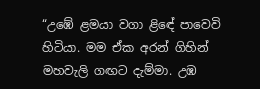“උඹේ ළමයා වගා ළිඳේ පාවෙවි හිටියා. මම ඒක අරන් ගිහින් මහවැලි ගඟට දැම්මා. උඹ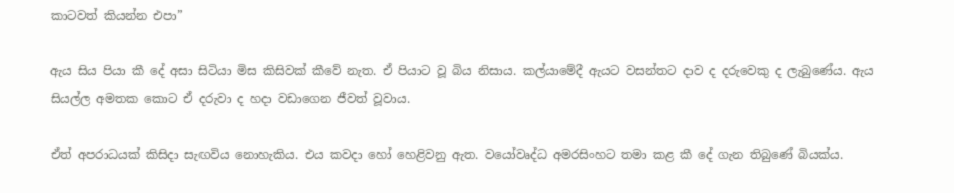කාටවත් කියන්න එපා”

ඇය සිය පියා කී දේ අසා සිටියා මිස කිසිවක් කීවේ නැත. ඒ පියාට වූ බිය නිසාය. කල්යාමේදී ඇයට වසන්තට දාව ද දරුවෙකු ද ලැබුණේය. ඇය සියල්ල අමතක කොට ඒ දරුවා ද හදා වඩාගෙන ජීවත් වූවාය.

ඒත් අපරාධයක් කිසිදා සැඟවිය නොහැකිය. එය කවදා හෝ හෙළිවනු ඇත. වයෝවෘද්ධ අමරසිංහට තමා කළ කී දේ ගැන තිබුණේ බියක්ය.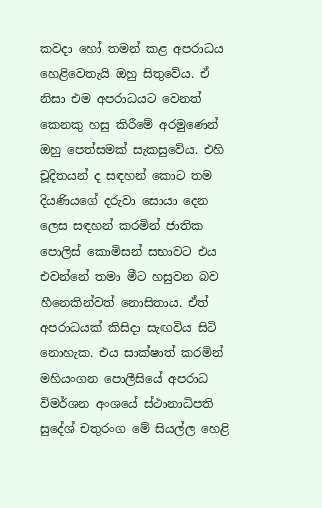කවදා හෝ තමන් කළ අපරාධය හෙළිවෙතැයි ඔහු සිතුවේය. ඒ නිසා එම අපරාධයට වෙනත් කෙනකු හසු කිරීමේ අරමුණෙන් ඔහු පෙත්සමක් සැකසුවේය. එහි චූදිතයන් ද සඳහන් කොට තම දියණියගේ දරුවා සොයා දෙන ලෙස සඳහන් කරමින් ජාතික පොලිස් කොමිසන් සභාවට එය එවන්නේ තමා මීට හසුවන බව හීනෙකින්වත් නොසිතාය. ඒත් අපරාධයක් කිසිදා සැඟවිය සිටි නොහැක. එය සාක්ෂාත් කරමින් මහියංගන පොලීසියේ අපරාධ විමර්ශන අංශයේ ස්ථානාධිපති සුදේශ් චතුරංග මේ සියල්ල හෙළි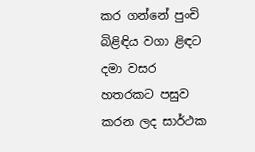කර ගන්නේ පුංචි බිළිඳිය වගා ළිඳට දමා වසර හතරකට පසුව කරන ලද සාර්ථක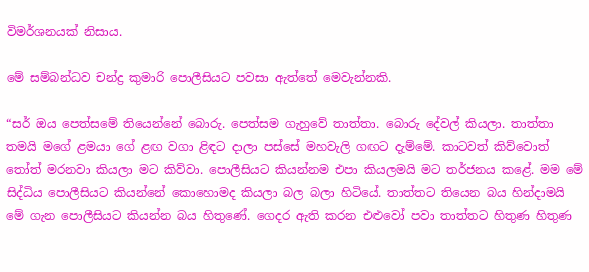විමර්ශනයක් නිසාය.

මේ සම්බන්ධව චන්ද්‍ර කුමාරි පොලීසියට පවසා ඇත්තේ මෙවැන්නකි.

“සර් ඔය පෙත්සමේ තියෙන්නේ බොරු. පෙත්සම ගැහුවේ තාත්තා. බොරු දේවල් කියලා. තාත්තා තමයි මගේ ළමයා ගේ ළඟ වගා ළිඳට දාලා පස්සේ මහවැලි ගඟට දැම්මේ. කාටවත් කිව්වොත් තෝත් මරනවා කියලා මට කිව්වා. පොලීසියට කියන්නම එපා කියලමයි මට තර්ජනය කළේ. මම මේ සිද්ධිය පොලීසියට කියන්නේ කොහොමද කියලා බල බලා හිටියේ. තාත්තට තියෙන බය හින්දාමයි මේ ගැන පොලීසියට කියන්න බය හිතුණේ. ගෙදර ඇති කරන එළුවෝ පවා තාත්තට හිතුණ හිතුණ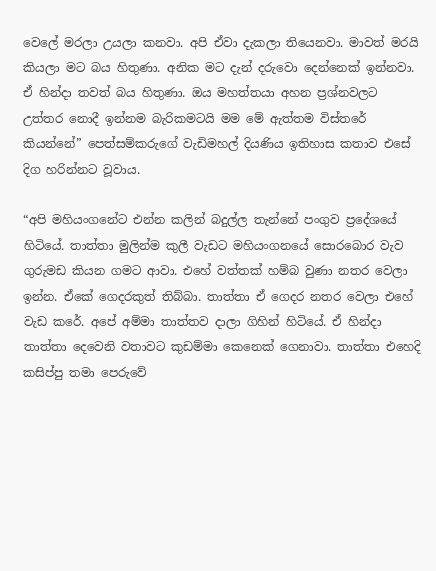වෙලේ මරලා උයලා කනවා. අපි ඒවා දැකලා තියෙනවා. මාවත් මරයි කියලා මට බය හිතුණා. අනික මට දැන් දරුවො දෙන්නෙක් ඉන්නවා. ඒ හින්දා තවත් බය හිතුණා. ඔය මහත්තයා අහන ප්‍රශ්නවලට උත්තර නොදී ඉන්නම බැරිකමටයි මම මේ ඇත්තම විස්තරේ කියන්නේ” පෙත්සම්කරුගේ වැඩිමහල් දියණිය ඉතිහාස කතාව එසේ දිග හරින්නට වූවාය.

“අපි මහියංගනේට එන්න කලින් බදුල්ල තැන්නේ පංගුව ප්‍රදේශයේ හිටියේ. තාත්තා මුලින්ම කුලී වැඩට මහියංගනයේ සොරබොර වැව ගුරුමඩ කියන ගමට ආවා. එහේ වත්තක් හම්බ වුණා නතර වෙලා ඉන්න. ඒකේ ගෙදරකුත් තිබ්බා. තාත්තා ඒ ගෙදර නතර වෙලා එහේ වැඩ කරේ. අපේ අම්මා තාත්තව දාලා ගිහින් හිටියේ. ඒ හින්දා තාත්තා දෙවෙනි වතාවට කුඩම්මා කෙනෙක් ගෙනාවා. තාත්තා එහෙදි කසිප්පු තමා පෙරුවේ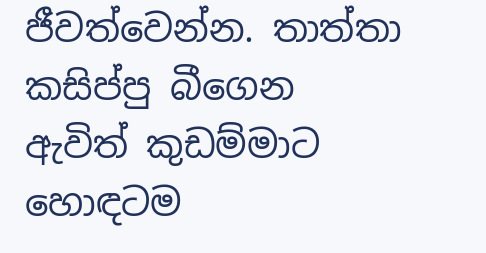ජීවත්වෙන්න. තාත්තා කසිප්පු බීගෙන ඇවිත් කුඩම්මාට හොඳටම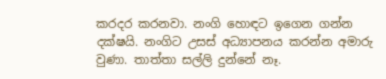කරදර කරනවා. නංගි හොඳට ඉගෙන ගන්න දක්ෂයි. නංගිට උසස් අධ්‍යාපනය කරන්න අමාරු වුණා. තාත්තා සල්ලි දුන්නේ නෑ.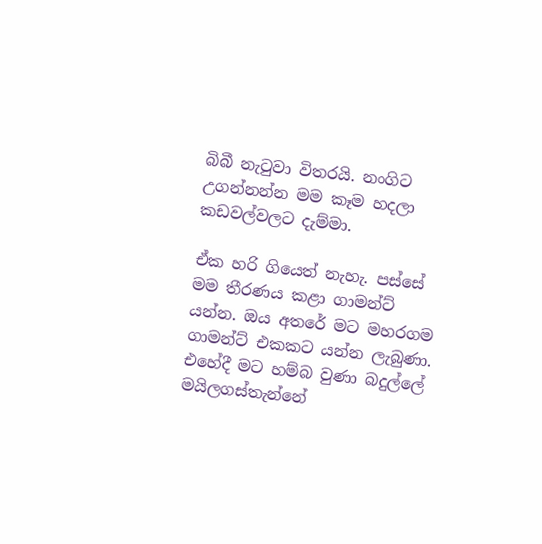බිබී නැටුවා විතරයි. නංගිට උගන්නන්න මම කෑම හදලා කඩවල්වලට දැම්මා.

ඒක හරි ගියෙත් නැහැ. පස්සේ මම තීරණය කළා ගාමන්ට් යන්න. ඔය අතරේ මට මහරගම ගාමන්ට් එකකට යන්න ලැබුණා. එහේදී මට හම්බ වුණා බදුල්ලේ මයිලගස්තැන්නේ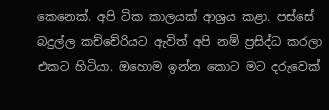කෙනෙක්. අපි ටික කාලයක් ආශ්‍රය කළා. පස්සේ බදුල්ල කච්චේරියට ඇවිත් අපි නම් ප්‍රසිද්ධ කරලා එකට හිටියා. ඔහොම ඉන්න කොට මට දරුවෙක්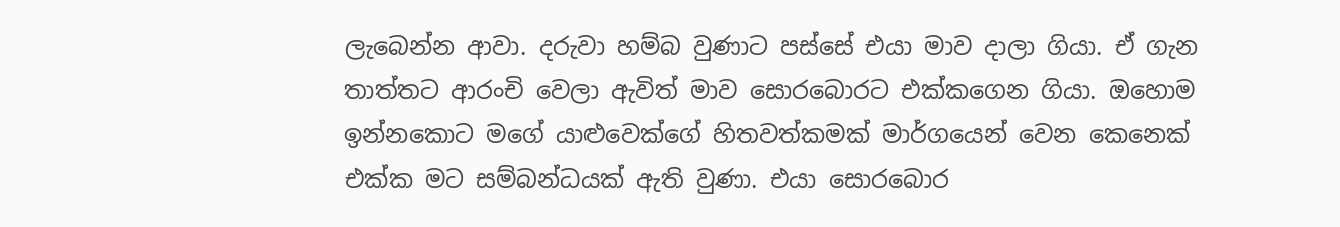ලැබෙන්න ආවා. දරුවා හම්බ වුණාට පස්සේ එයා මාව දාලා ගියා. ඒ ගැන තාත්තට ආරංචි වෙලා ඇවිත් මාව සොරබොරට එක්කගෙන ගියා. ඔහොම ඉන්නකොට මගේ යාළුවෙක්ගේ හිතවත්කමක් මාර්ගයෙන් වෙන කෙනෙක් එක්ක මට සම්බන්ධයක් ඇති වුණා. එයා සොරබොර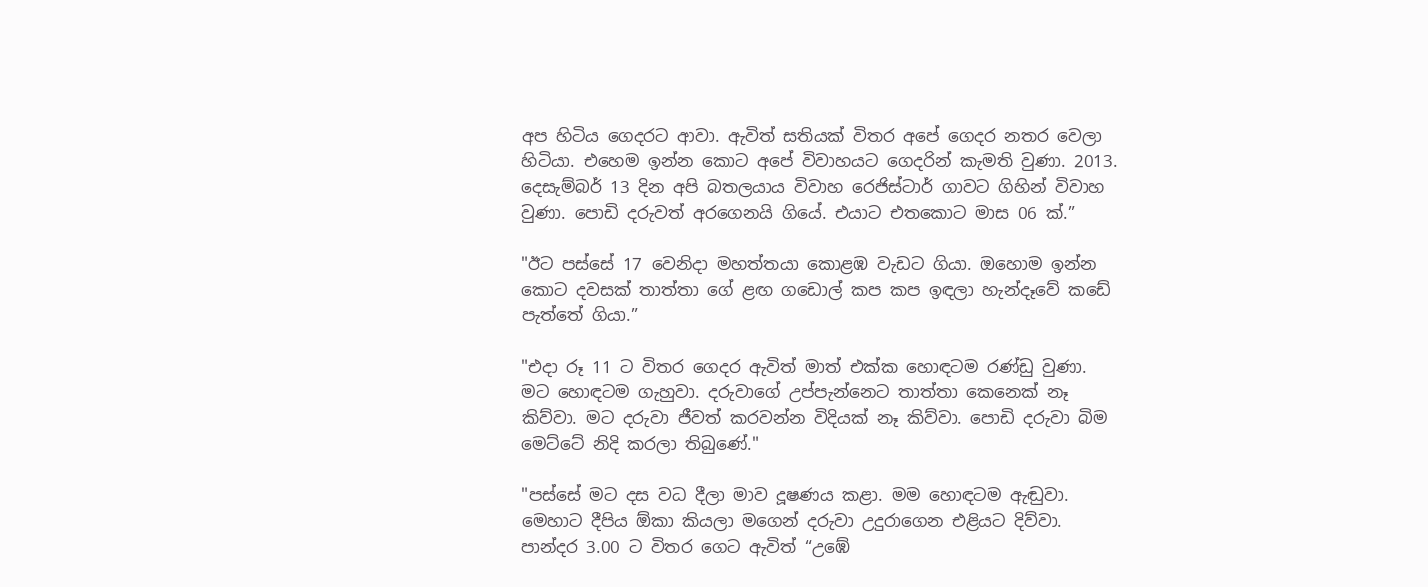අප හිටිය ගෙදරට ආවා. ඇවිත් සතියක් විතර අපේ ගෙදර නතර වෙලා හිටියා. එහෙම ඉන්න කොට අපේ විවාහයට ගෙදරින් කැමති වුණා. 2013. දෙසැම්බර් 13 දින අපි බතලයාය විවාහ රෙජිස්ටාර් ගාවට ගිහින් විවාහ වුණා. පොඩි දරුවත් අරගෙනයි ගියේ. එයාට එතකොට මාස 06 ක්.”

"ඊට පස්සේ 17 වෙනිදා මහත්තයා කොළඹ වැඩට ගියා. ඔහොම ඉන්න කොට දවසක් තාත්තා ගේ ළඟ ගඩොල් කප කප ඉඳලා හැන්දෑවේ කඩේ පැත්තේ ගියා.”

"එදා රූ 11 ට විතර ගෙදර ඇවිත් මාත් එක්ක හොඳටම රණ්ඩු වුණා. මට හොඳටම ගැහුවා. දරුවාගේ උප්පැන්නෙට තාත්තා කෙනෙක් නෑ කිව්වා. මට දරුවා ජීවත් කරවන්න විදියක් නෑ කිව්වා. පොඩි දරුවා බිම මෙට්ටේ නිදි කරලා තිබුණේ."

"පස්සේ මට දස වධ දීලා මාව දූෂණය කළා. මම හොඳටම ඇඬුවා. මෙහාට දීපිය ඕකා කියලා මගෙන් දරුවා උදුරාගෙන එළියට දිව්වා. පාන්දර 3.00 ට විතර ගෙට ඇවිත් “උඹේ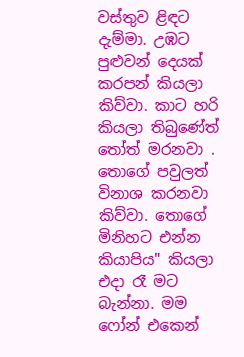වස්තුව ළිඳට දැම්මා. උඹට පුළුවන් දෙයක් කරපන් කියලා කිව්වා. කාට හරි කියලා තිබුණේත් තෝත් මරනවා . තොගේ පවුලත් විනාශ කරනවා කිව්වා. තොගේ මිනිහට එන්න කියාපිය" කියලා එදා රෑ මට බැන්නා. මම ෆෝන් එකෙන්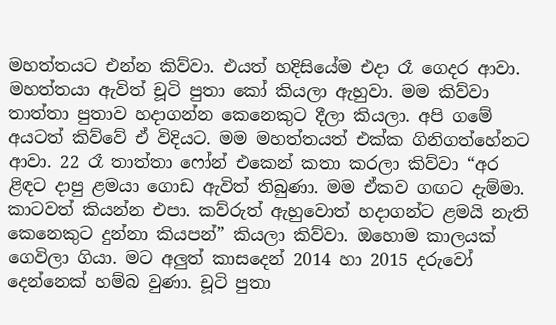මහත්තයට එන්න කිව්වා. එයත් හදිසියේම එදා රෑ ගෙදර ආවා. මහත්තයා ඇවිත් චූටි පුතා කෝ කියලා ඇහුවා. මම කිව්වා තාත්තා පුතාව හදාගන්න කෙනෙකුට දීලා කියලා. අපි ගමේ අයටත් කිව්වේ ඒ විදියට. මම මහත්තයත් එක්ක ගිනිගත්හේනට ආවා. 22 රෑ තාත්තා ෆෝන් එකෙන් කතා කරලා කිව්වා “අර ළිඳට දාපු ළමයා ගොඩ ඇවිත් තිබුණා. මම ඒකව ගඟට දැම්මා. කාටවත් කියන්න එපා. කව්රුත් ඇහුවොත් හදාගන්ට ළමයි නැති කෙනෙකුට දුන්නා කියපන්” කියලා කිව්වා. ඔහොම කාලයක් ගෙවිලා ගියා. මට අලුත් කාසදෙන් 2014 හා 2015 දරුවෝ දෙන්නෙක් හම්බ වුණා. චූටි පුතා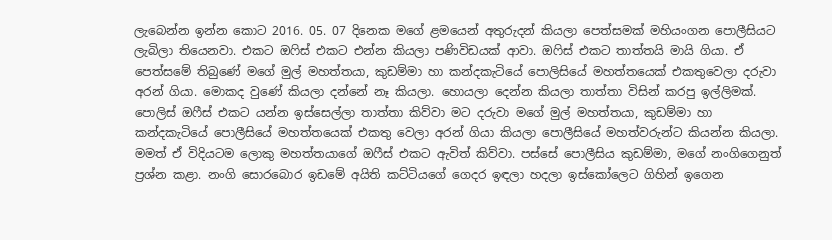ලැබෙන්න ඉන්න කොට 2016. 05. 07 දිනෙක මගේ ළමයෙන් අතුරුදන් කියලා පෙත්සමක් මහියංගන පොලීසියට ලැබිලා තියෙනවා. එකට ඔෆිස් එකට එන්න කියලා පණිවිඩයක් ආවා. ඔෆිස් එකට තාත්තයි මායි ගියා. ඒ පෙත්සමේ තිබුණේ මගේ මුල් මහත්තයා, කුඩම්මා හා කන්දකැටියේ පොලිසියේ මහත්තයෙක් එකතුවෙලා දරුවා අරන් ගියා. මොකද වුණේ කියලා දන්නේ නෑ කියලා. හොයලා දෙන්න කියලා තාත්තා විසින් කරපු ඉල්ලිමක්. පොලිස් ඔෆීස් එකට යන්න ඉස්සෙල්ලා තාත්තා කිව්වා මට දරුවා මගේ මුල් මහත්තයා, කුඩම්මා හා කන්දකැටියේ පොලීසියේ මහත්තයෙක් එකතු වෙලා අරන් ගියා කියලා පොලීසියේ මහත්වරුන්ට කියන්න කියලා. මමත් ඒ විදියටම ලොකු මහත්තයාගේ ඔෆීස් එකට ඇවිත් කිව්වා. පස්සේ පොලීසිය කුඩම්මා, මගේ නංගිගෙනුත් ප්‍රශ්න කළා. නංගි සොරබොර ඉඩමේ අයිති කට්ටියගේ ගෙදර ඉඳලා හදලා ඉස්කෝලෙට ගිහින් ඉගෙන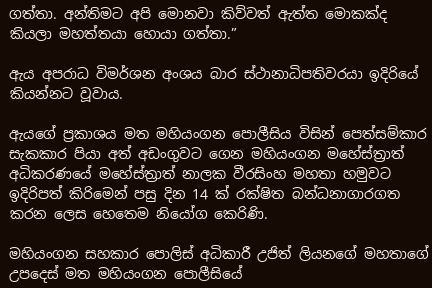ගත්තා. අන්තිමට අපි මොනවා කිව්වත් ඇත්ත මොකක්ද කියලා මහත්තයා හොයා ගත්තා.”

ඇය අපරාධ විමර්ශන අංශය බාර ස්ථානාධිපතිවරයා ඉදිරියේ කියන්නට වූවාය.

ඇයගේ ප්‍රකාශය මත මහියංගන පොලීසිය විසින් පෙත්සම්කාර සැකකාර පියා අත් අඩංගුවට ගෙන මහියංගන මහේස්ත්‍රාත් අධිකරණයේ මහේස්ත්‍රාත් නාලක වීරසිංහ මහතා හමුවට ඉදිරිපත් කිරිමෙන් පසු දින 14 ක් රක්ෂිත බන්ධනාගාරගත කරන ලෙස හෙතෙම නියෝග කෙරිණි.

මහියංගන සහකාර පොලිස් අධිකාරී උජිත් ලියනගේ මහතාගේ උපදෙස් මත මහියංගන පොලීසියේ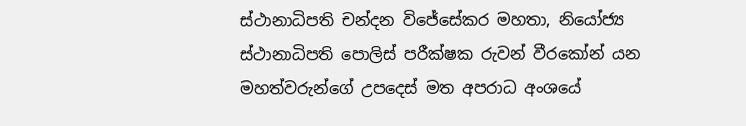ස්ථානාධිපති චන්දන විජේසේකර මහතා, නියෝජ්‍ය ස්ථානාධිපති පොලිස් පරීක්ෂක රුවන් වීරකෝන් යන මහත්වරුන්ගේ උපදෙස් මත අපරාධ අංශයේ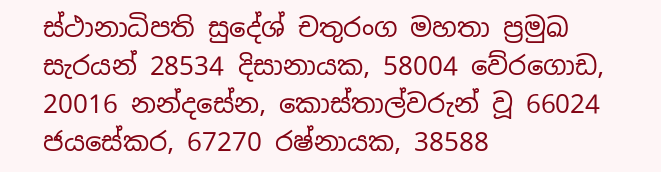ස්ථානාධිපති සුදේශ් චතුරංග මහතා ප්‍රමුඛ සැරයන් 28534 දිසානායක, 58004 වේරගොඩ, 20016 නන්දසේන, කොස්තාල්වරුන් වූ 66024 ජයසේකර, 67270 රෂ්නායක, 38588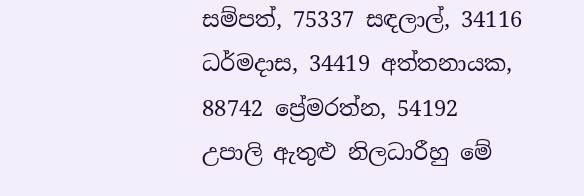සම්පත්, 75337 සඳලාල්, 34116 ධර්මදාස, 34419 අත්තනායක, 88742 ප්‍රේමරත්න, 54192 උපාලි ඇතුළු නිලධාරීහු මේ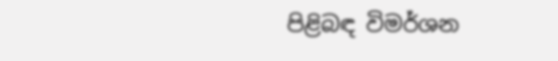පිළිබඳ විමර්ශන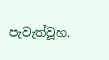පැවැත්වූහ.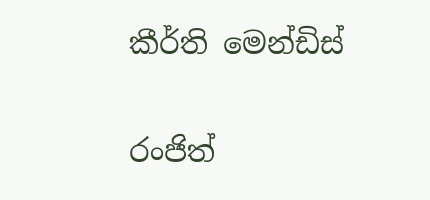කීර්ති මෙන්ඩිස්

රංජිත්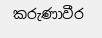කරුණාවීර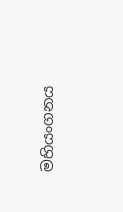මහියංගනය